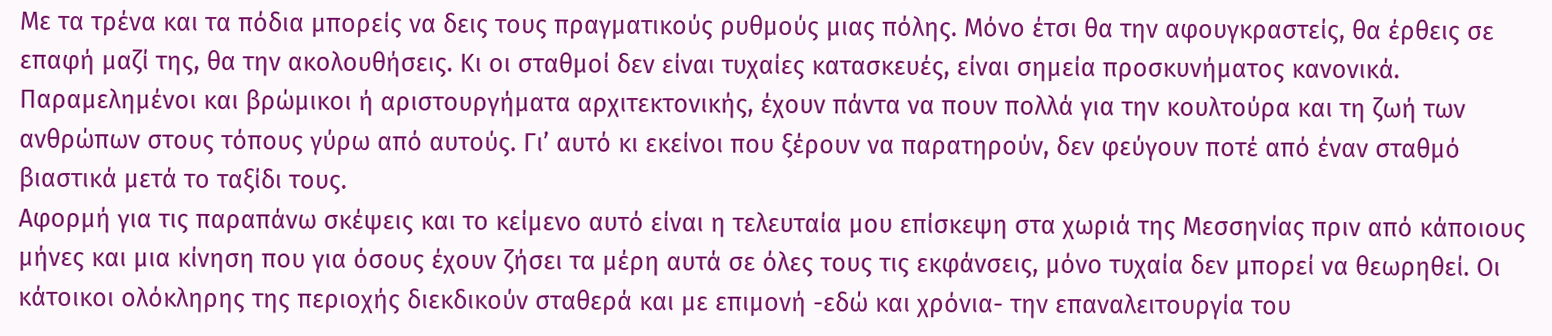Με τα τρένα και τα πόδια μπορείς να δεις τους πραγματικούς ρυθμούς μιας πόλης. Μόνο έτσι θα την αφουγκραστείς, θα έρθεις σε επαφή μαζί της, θα την ακολουθήσεις. Κι οι σταθμοί δεν είναι τυχαίες κατασκευές, είναι σημεία προσκυνήματος κανονικά. Παραμελημένοι και βρώμικοι ή αριστουργήματα αρχιτεκτονικής, έχουν πάντα να πουν πολλά για την κουλτούρα και τη ζωή των ανθρώπων στους τόπους γύρω από αυτούς. Γι’ αυτό κι εκείνοι που ξέρουν να παρατηρούν, δεν φεύγουν ποτέ από έναν σταθμό βιαστικά μετά το ταξίδι τους.
Αφορμή για τις παραπάνω σκέψεις και το κείμενο αυτό είναι η τελευταία μου επίσκεψη στα χωριά της Μεσσηνίας πριν από κάποιους μήνες και μια κίνηση που για όσους έχουν ζήσει τα μέρη αυτά σε όλες τους τις εκφάνσεις, μόνο τυχαία δεν μπορεί να θεωρηθεί. Οι κάτοικοι ολόκληρης της περιοχής διεκδικούν σταθερά και με επιμονή -εδώ και χρόνια- την επαναλειτουργία του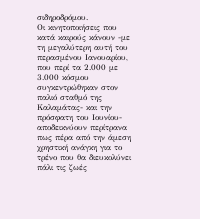σιδηροδρόμου.
Οι κινητοποιήσεις που κατά καιρούς κάνουν -με τη μεγαλύτερη αυτή του περασμένου Ιανουαρίου, που περί τα 2.000 με 3.000 κόσμου συγκεντρώθηκαν στον παλιό σταθμό της Καλαμάτας- και την πρόσφατη του Ιουνίου- αποδεικνύουν περίτρανα πως πέρα από την άμεση χρηστική ανάγκη για το τρένο που θα διευκολύνει πάλι τις ζωές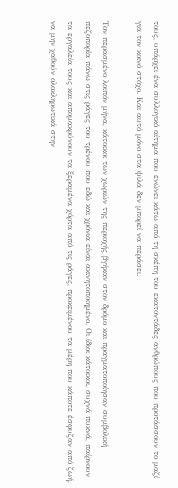τους, υπάρχει ένα συλλογικό αίτημα που ενώνει κάτω από τη σκέπη του εκατοντάδες ανθρώπους που προτάσσουν το μαζί για τον κοινό στόχο. Και αυτό μόνο στα ψιλά δεν μπορεί να περάσει.

Τον περασμένο λοιπόν μήνα, κάτοικοι των χωριών της περιοχής βγήκαν στον δρόμο και πραγματοποίησαν συμβολική πεζοπορία πάνω στις ράγες του τρένου που εδώ και χρόνια είναι ακινητοποιημένο. Οι ίδιοι κάτοικοι, συχνά πυκνά, παίρνουν τα εργαλεία τους και απομακρύνουν τα ξεραμένα χόρτα από τις ράγες, προκειμένου τα μέρη που κάποτε έσφυζαν από ζωή, να μην χαθούν ολοκληρωτικά στην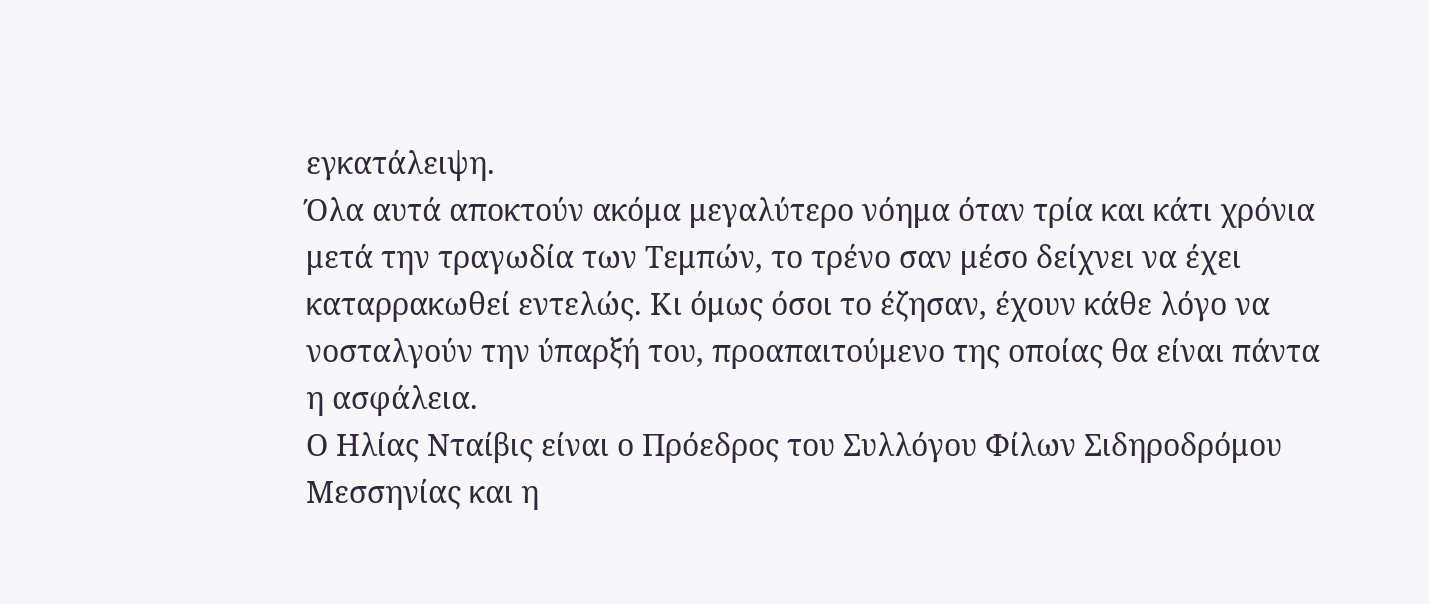εγκατάλειψη.
Όλα αυτά αποκτούν ακόμα μεγαλύτερο νόημα όταν τρία και κάτι χρόνια μετά την τραγωδία των Τεμπών, το τρένο σαν μέσο δείχνει να έχει καταρρακωθεί εντελώς. Κι όμως όσοι το έζησαν, έχουν κάθε λόγο να νοσταλγούν την ύπαρξή του, προαπαιτούμενο της οποίας θα είναι πάντα η ασφάλεια.
Ο Ηλίας Νταίβις είναι ο Πρόεδρος του Συλλόγου Φίλων Σιδηροδρόμου Μεσσηνίας και η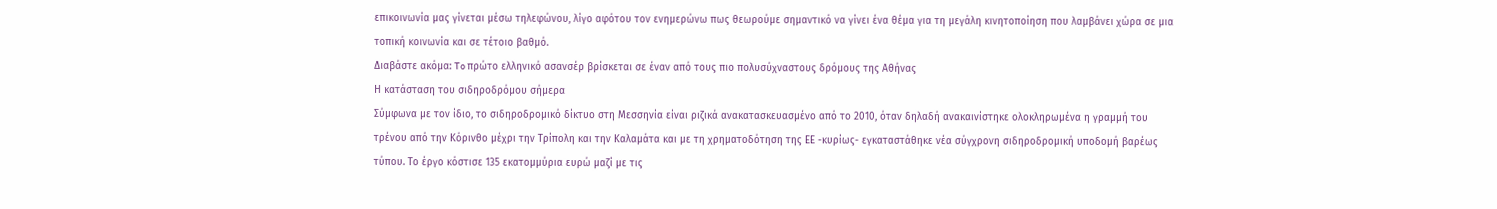επικοινωνία μας γίνεται μέσω τηλεφώνου, λίγο αφότου τον ενημερώνω πως θεωρούμε σημαντικό να γίνει ένα θέμα για τη μεγάλη κινητοποίηση που λαμβάνει χώρα σε μια τοπική κοινωνία και σε τέτοιο βαθμό.
Διαβάστε ακόμα: To πρώτο ελληνικό ασανσέρ βρίσκεται σε έναν από τους πιο πολυσύχναστους δρόμους της Αθήνας
Η κατάσταση του σιδηροδρόμου σήμερα
Σύμφωνα με τον ίδιο, το σιδηροδρομικό δίκτυο στη Μεσσηνία είναι ριζικά ανακατασκευασμένο από το 2010, όταν δηλαδή ανακαινίστηκε ολοκληρωμένα η γραμμή του τρένου από την Κόρινθο μέχρι την Τρίπολη και την Καλαμάτα και με τη χρηματοδότηση της ΕΕ -κυρίως- εγκαταστάθηκε νέα σύγχρονη σιδηροδρομική υποδομή βαρέως τύπου. Το έργο κόστισε 135 εκατομμύρια ευρώ μαζί με τις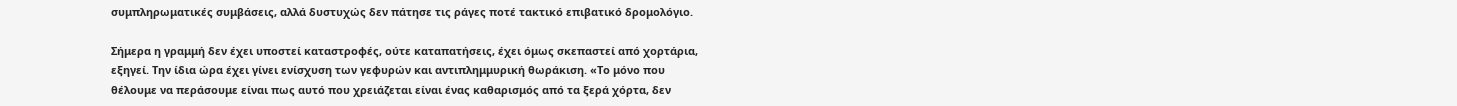συμπληρωματικές συμβάσεις, αλλά δυστυχώς δεν πάτησε τις ράγες ποτέ τακτικό επιβατικό δρομολόγιο.

Σήμερα η γραμμή δεν έχει υποστεί καταστροφές, ούτε καταπατήσεις, έχει όμως σκεπαστεί από χορτάρια, εξηγεί. Την ίδια ώρα έχει γίνει ενίσχυση των γεφυρών και αντιπλημμυρική θωράκιση. «Το μόνο που θέλουμε να περάσουμε είναι πως αυτό που χρειάζεται είναι ένας καθαρισμός από τα ξερά χόρτα, δεν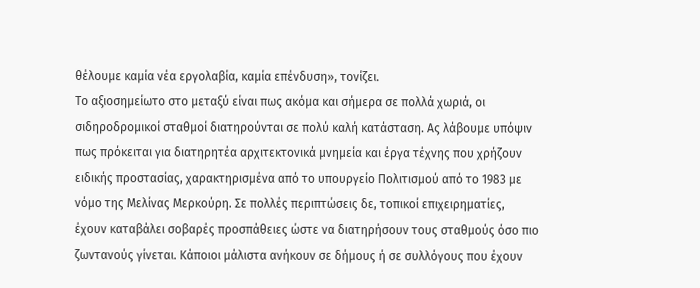θέλουμε καμία νέα εργολαβία, καμία επένδυση», τονίζει.
Το αξιοσημείωτο στο μεταξύ είναι πως ακόμα και σήμερα σε πολλά χωριά, οι σιδηροδρομικοί σταθμοί διατηρούνται σε πολύ καλή κατάσταση. Ας λάβουμε υπόψιν πως πρόκειται για διατηρητέα αρχιτεκτονικά μνημεία και έργα τέχνης που χρήζουν ειδικής προστασίας, χαρακτηρισμένα από το υπουργείο Πολιτισμού από το 1983 με νόμο της Μελίνας Μερκούρη. Σε πολλές περιπτώσεις δε, τοπικοί επιχειρηματίες, έχουν καταβάλει σοβαρές προσπάθειες ώστε να διατηρήσουν τους σταθμούς όσο πιο ζωντανούς γίνεται. Κάποιοι μάλιστα ανήκουν σε δήμους ή σε συλλόγους που έχουν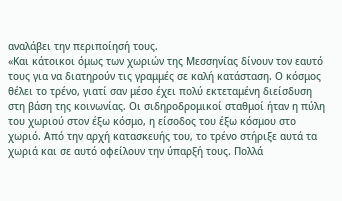αναλάβει την περιποίησή τους.
«Και κάτοικοι όμως των χωριών της Μεσσηνίας δίνουν τον εαυτό τους για να διατηρούν τις γραμμές σε καλή κατάσταση. Ο κόσμος θέλει το τρένο, γιατί σαν μέσο έχει πολύ εκτεταμένη διείσδυση στη βάση της κοινωνίας. Οι σιδηροδρομικοί σταθμοί ήταν η πύλη του χωριού στον έξω κόσμο, η είσοδος του έξω κόσμου στο χωριό. Από την αρχή κατασκευής του, το τρένο στήριξε αυτά τα χωριά και σε αυτό οφείλουν την ύπαρξή τους. Πολλά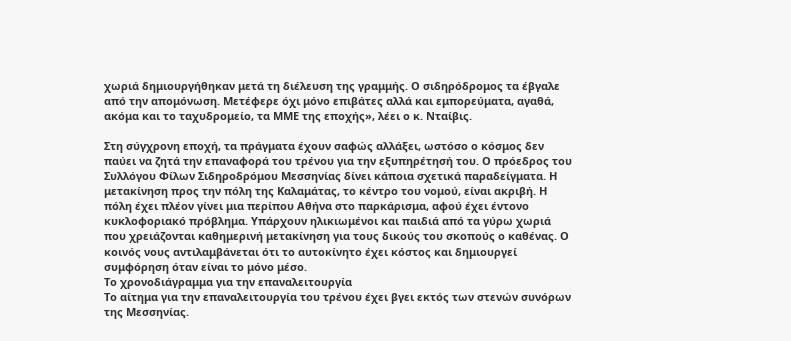χωριά δημιουργήθηκαν μετά τη διέλευση της γραμμής. Ο σιδηρόδρομος τα έβγαλε από την απομόνωση. Μετέφερε όχι μόνο επιβάτες αλλά και εμπορεύματα, αγαθά, ακόμα και το ταχυδρομείο, τα ΜΜΕ της εποχής», λέει ο κ. Νταίβις.

Στη σύγχρονη εποχή, τα πράγματα έχουν σαφώς αλλάξει, ωστόσο ο κόσμος δεν παύει να ζητά την επαναφορά του τρένου για την εξυπηρέτησή του. Ο πρόεδρος του Συλλόγου Φίλων Σιδηροδρόμου Μεσσηνίας δίνει κάποια σχετικά παραδείγματα. Η μετακίνηση προς την πόλη της Καλαμάτας, το κέντρο του νομού, είναι ακριβή. Η πόλη έχει πλέον γίνει μια περίπου Αθήνα στο παρκάρισμα, αφού έχει έντονο κυκλοφοριακό πρόβλημα. Υπάρχουν ηλικιωμένοι και παιδιά από τα γύρω χωριά που χρειάζονται καθημερινή μετακίνηση για τους δικούς του σκοπούς ο καθένας. Ο κοινός νους αντιλαμβάνεται ότι το αυτοκίνητο έχει κόστος και δημιουργεί συμφόρηση όταν είναι το μόνο μέσο.
Το χρονοδιάγραμμα για την επαναλειτουργία
Το αίτημα για την επαναλειτουργία του τρένου έχει βγει εκτός των στενών συνόρων της Μεσσηνίας.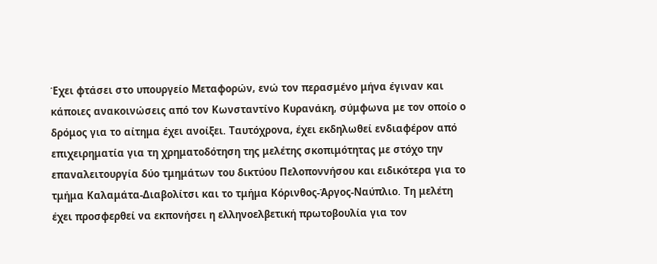Έχει φτάσει στο υπουργείο Μεταφορών, ενώ τον περασμένο μήνα έγιναν και κάποιες ανακοινώσεις από τον Κωνσταντίνο Κυρανάκη, σύμφωνα με τον οποίο ο δρόμος για το αίτημα έχει ανοίξει. Ταυτόχρονα, έχει εκδηλωθεί ενδιαφέρον από επιχειρηματία για τη χρηματοδότηση της μελέτης σκοπιμότητας με στόχο την επαναλειτουργία δύο τμημάτων του δικτύου Πελοποννήσου και ειδικότερα για το τμήμα Καλαμάτα-Διαβολίτσι και το τμήμα Κόρινθος-Άργος-Ναύπλιο. Τη μελέτη έχει προσφερθεί να εκπονήσει η ελληνοελβετική πρωτοβουλία για τον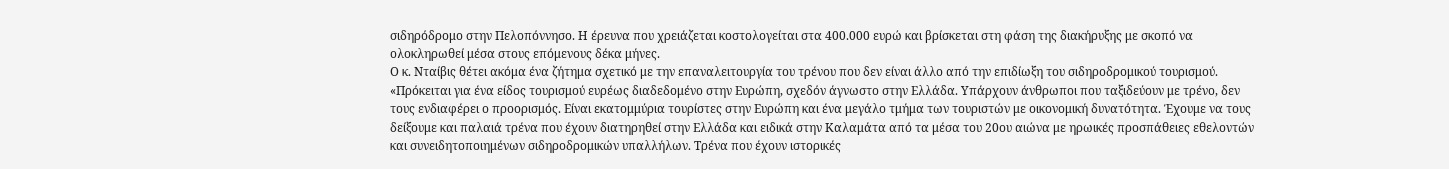σιδηρόδρομο στην Πελοπόννησο. Η έρευνα που χρειάζεται κοστολογείται στα 400.000 ευρώ και βρίσκεται στη φάση της διακήρυξης με σκοπό να ολοκληρωθεί μέσα στους επόμενους δέκα μήνες.
Ο κ. Νταίβις θέτει ακόμα ένα ζήτημα σχετικό με την επαναλειτουργία του τρένου που δεν είναι άλλο από την επιδίωξη του σιδηροδρομικού τουρισμού. «Πρόκειται για ένα είδος τουρισμού ευρέως διαδεδομένο στην Ευρώπη, σχεδόν άγνωστο στην Ελλάδα. Υπάρχουν άνθρωποι που ταξιδεύουν με τρένο, δεν τους ενδιαφέρει ο προορισμός. Είναι εκατομμύρια τουρίστες στην Ευρώπη και ένα μεγάλο τμήμα των τουριστών με οικονομική δυνατότητα. Έχουμε να τους δείξουμε και παλαιά τρένα που έχουν διατηρηθεί στην Ελλάδα και ειδικά στην Καλαμάτα από τα μέσα του 20ου αιώνα με ηρωικές προσπάθειες εθελοντών και συνειδητοποιημένων σιδηροδρομικών υπαλλήλων. Τρένα που έχουν ιστορικές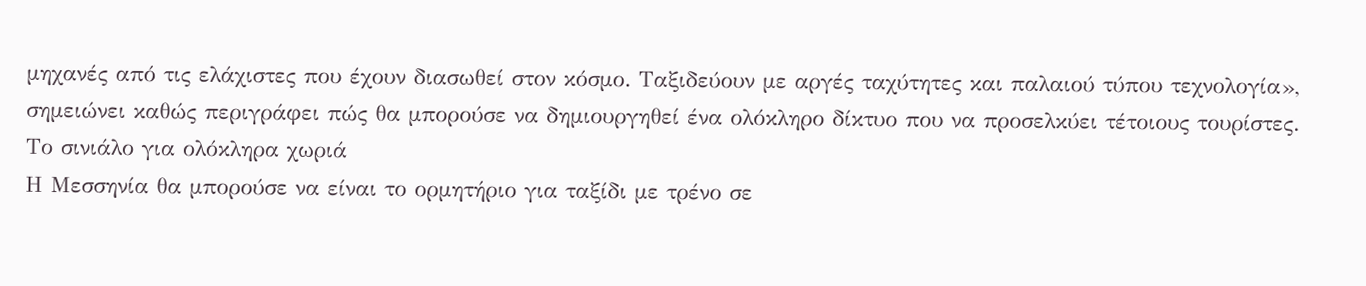μηχανές από τις ελάχιστες που έχουν διασωθεί στον κόσμο. Ταξιδεύουν με αργές ταχύτητες και παλαιού τύπου τεχνολογία», σημειώνει καθώς περιγράφει πώς θα μπορούσε να δημιουργηθεί ένα ολόκληρο δίκτυο που να προσελκύει τέτοιους τουρίστες.
Το σινιάλο για ολόκληρα χωριά
Η Μεσσηνία θα μπορούσε να είναι το ορμητήριο για ταξίδι με τρένο σε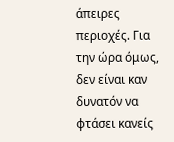άπειρες περιοχές. Για την ώρα όμως, δεν είναι καν δυνατόν να φτάσει κανείς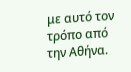με αυτό τον τρόπο από την Αθήνα.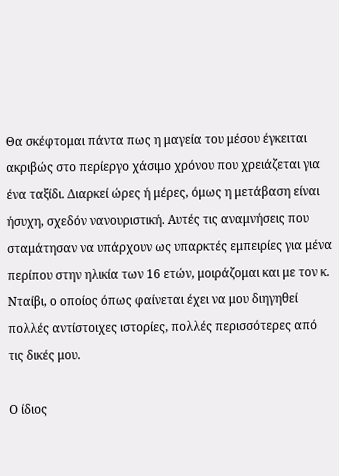Θα σκέφτομαι πάντα πως η μαγεία του μέσου έγκειται ακριβώς στο περίεργο χάσιμο χρόνου που χρειάζεται για ένα ταξίδι. Διαρκεί ώρες ή μέρες, όμως η μετάβαση είναι ήσυχη, σχεδόν νανουριστική. Αυτές τις αναμνήσεις που σταμάτησαν να υπάρχουν ως υπαρκτές εμπειρίες για μένα περίπου στην ηλικία των 16 ετών, μοιράζομαι και με τον κ. Νταίβι, ο οποίος όπως φαίνεται έχει να μου διηγηθεί πολλές αντίστοιχες ιστορίες, πολλές περισσότερες από τις δικές μου.

Ο ίδιος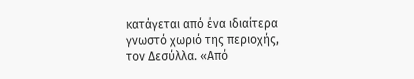κατάγεται από ένα ιδιαίτερα γνωστό χωριό της περιοχής, τον Δεσύλλα. «Από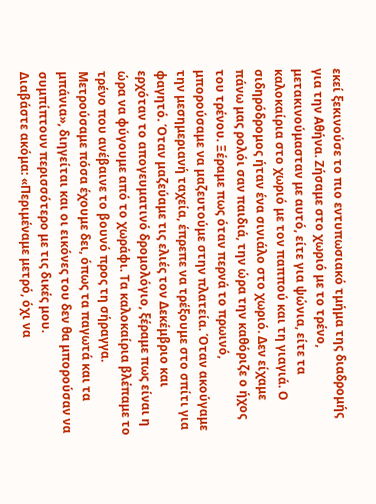εκεί ξεκινούσε το πιο εντυπωσιακό τμήμα της διαδρομής για την Αθήνα. Ζήσαμε στο χωριό με το τρένο, μετακινούμασταν με αυτό, είτε για ψώνια, είτε τα καλοκαίρια στο χωριό με τον παππού και τη γιαγιά. Ο σιδηρόδρομος ήταν ένα σινιάλο στο χωριό. Δεν είχαμε πάνω μας ρολόι σαν παιδιά, την ώρα την καθόριζε ο ήχος του τρένου. Ξέραμε πως όταν περνά το πρωινό, μπορούσαμε να μαζευτούμε στην πλατεία. Όταν ακούγαμε την μεσημεριανή ταχεία, έπρεπε να τρέξουμε στο σπίτι για φαγητό. Όταν μαζεύαμε τις ελιές τον Δεκέμβριο και ερχόταν το απογευματινό δρομολόγιο, ξέραμε πως είναι η ώρα να φύγουμε από το χωράφι. Τα καλοκαίρια βλέπαμε το τρένο που ανέβαινε το βουνό προς τη σήραγγα. Μετρούσαμε πόσα έχουμε δει, όπως τα παγωτά και τα μπάνια», διηγείται και οι εικόνες του δεν θα μπορούσαν να συμπίπτουν περισσότερο με τις δικές μου.
Διαβάστε ακόμα: «Περιμέναμε μετρό, όχι να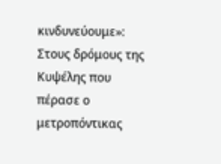κινδυνεύουμε»: Στους δρόμους της Κυψέλης που πέρασε ο μετροπόντικας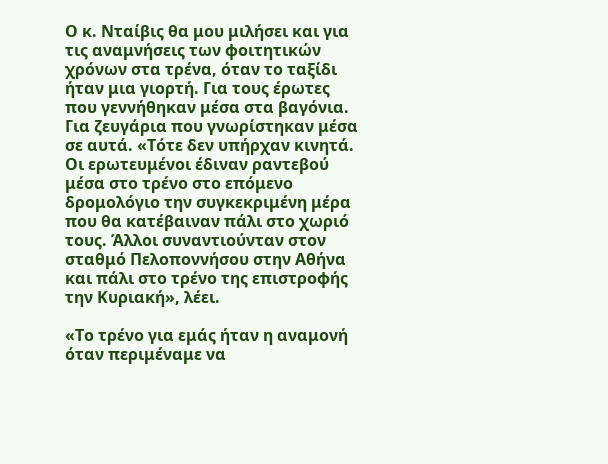Ο κ. Νταίβις θα μου μιλήσει και για τις αναμνήσεις των φοιτητικών χρόνων στα τρένα, όταν το ταξίδι ήταν μια γιορτή. Για τους έρωτες που γεννήθηκαν μέσα στα βαγόνια. Για ζευγάρια που γνωρίστηκαν μέσα σε αυτά. «Τότε δεν υπήρχαν κινητά. Οι ερωτευμένοι έδιναν ραντεβού μέσα στο τρένο στο επόμενο δρομολόγιο την συγκεκριμένη μέρα που θα κατέβαιναν πάλι στο χωριό τους. Άλλοι συναντιούνταν στον σταθμό Πελοποννήσου στην Αθήνα και πάλι στο τρένο της επιστροφής την Κυριακή», λέει.

«Το τρένο για εμάς ήταν η αναμονή όταν περιμέναμε να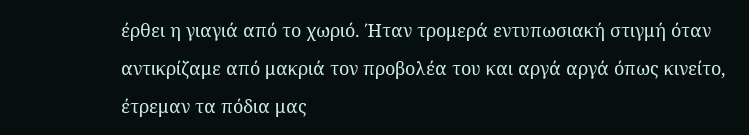έρθει η γιαγιά από το χωριό. Ήταν τρομερά εντυπωσιακή στιγμή όταν αντικρίζαμε από μακριά τον προβολέα του και αργά αργά όπως κινείτο, έτρεμαν τα πόδια μας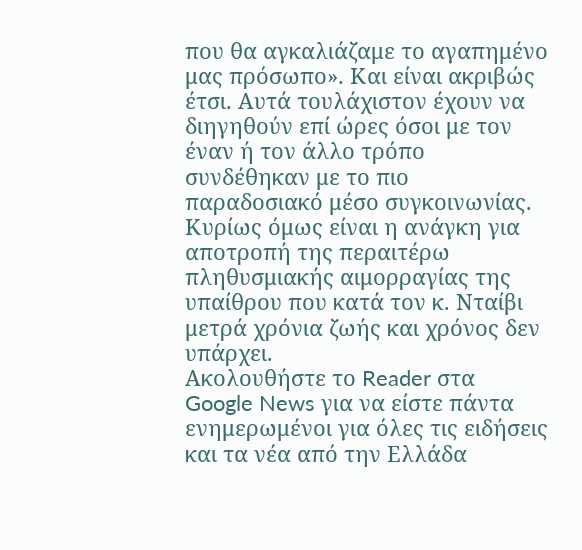που θα αγκαλιάζαμε το αγαπημένο μας πρόσωπο». Και είναι ακριβώς έτσι. Αυτά τουλάχιστον έχουν να διηγηθούν επί ώρες όσοι με τον έναν ή τον άλλο τρόπο συνδέθηκαν με το πιο παραδοσιακό μέσο συγκοινωνίας. Κυρίως όμως είναι η ανάγκη για αποτροπή της περαιτέρω πληθυσμιακής αιμορραγίας της υπαίθρου που κατά τον κ. Νταίβι μετρά χρόνια ζωής και χρόνος δεν υπάρχει.
Ακολουθήστε το Reader στα Google News για να είστε πάντα ενημερωμένοι για όλες τις ειδήσεις και τα νέα από την Ελλάδα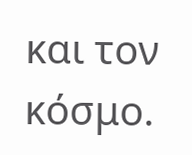και τον κόσμο.